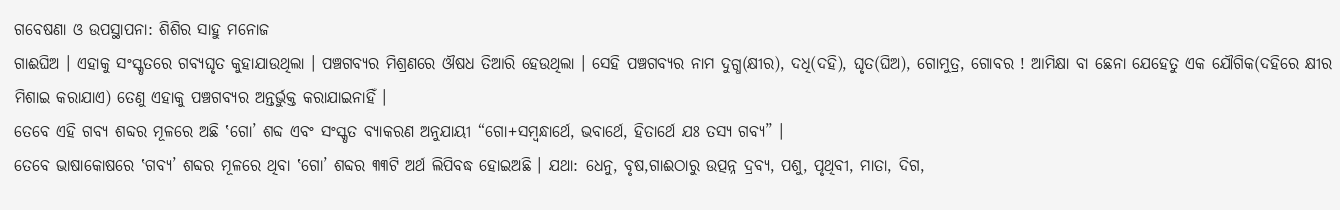ଗବେଷଣା ଓ ଉପସ୍ଥାପନା: ଶିଶିର ସାହୁ ମନୋଜ
ଗାଈଘିଅ । ଏହାକୁ ସଂସ୍କୃତରେ ଗବ୍ୟଘୃତ କୁହାଯାଉଥିଲା । ପଞ୍ଚଗବ୍ୟର ମିଶ୍ରଣରେ ଔଷଧ ତିଆରି ହେଉଥିଲା । ସେହି ପଞ୍ଚଗବ୍ୟର ନାମ ଦୁଗ୍ଧ(କ୍ଷୀର), ଦଧି(ଦହି), ଘୃତ(ଘିଅ), ଗୋମୁତ୍ର, ଗୋବର ! ଆମିକ୍ଷା ବା ଛେନା ଯେହେତୁ ଏକ ଯୌଗିକ(ଦହିରେ କ୍ଷୀର ମିଶାଇ କରାଯାଏ) ତେଣୁ ଏହାକୁ ପଞ୍ଚଗବ୍ୟର ଅନ୍ତର୍ଭୁକ୍ତ କରାଯାଇନାହିଁ ।
ତେବେ ଏହି ଗବ୍ୟ ଶବ୍ଦର ମୂଳରେ ଅଛି ‛ଗୋ’ ଶବ୍ଦ ଏବଂ ସଂସ୍କୃତ ବ୍ୟାକରଣ ଅନୁଯାୟୀ “ଗୋ+ସମ୍ବନ୍ଧାର୍ଥେ, ଭବାର୍ଥେ, ହିତାର୍ଥେ ଯଃ ତସ୍ୟ ଗବ୍ୟ” ।
ତେବେ ଭାଷାକୋଷରେ ‛ଗବ୍ୟ’ ଶବ୍ଦର ମୂଳରେ ଥିବା ‛ଗୋ’ ଶବ୍ଦର ୩୩ଟି ଅର୍ଥ ଲିପିବଦ୍ଧ ହୋଇଅଛି । ଯଥା: ଧେନୁ, ବୃଷ,ଗାଈଠାରୁ ଉତ୍ପନ୍ନ ଦ୍ରବ୍ୟ, ପଶୁ, ପୃଥିବୀ, ମାତା, ଦିଗ,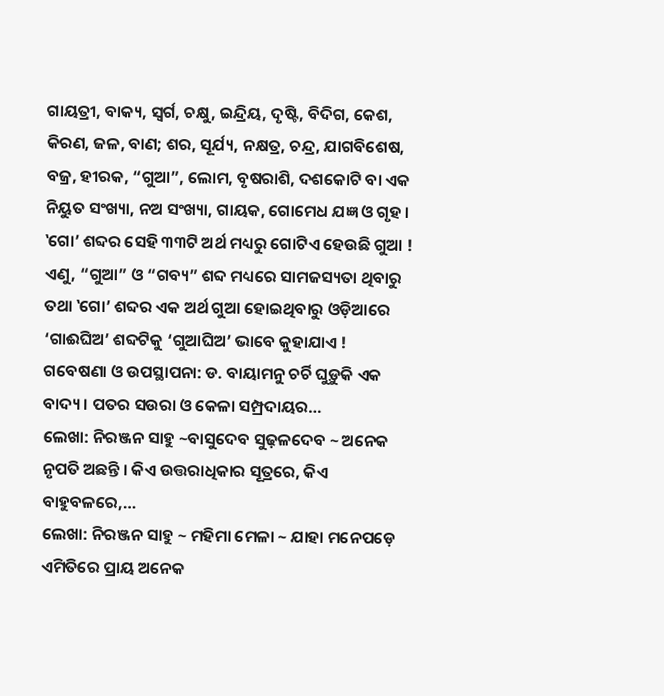ଗାୟତ୍ରୀ, ବାକ୍ୟ, ସ୍ଵର୍ଗ, ଚକ୍ଷୁ, ଇନ୍ଦ୍ରିୟ, ଦୃଷ୍ଟି, ବିଦିଗ, କେଶ, କିରଣ, ଜଳ, ବାଣ; ଶର, ସୂର୍ଯ୍ୟ, ନକ୍ଷତ୍ର, ଚନ୍ଦ୍ର, ଯାଗବିଶେଷ, ବଜ୍ର, ହୀରକ, “ଗୁଆ”, ଲୋମ, ବୃଷରାଶି, ଦଶକୋଟି ବା ଏକ ନିୟୁତ ସଂଖ୍ୟା, ନଅ ସଂଖ୍ୟା, ଗାୟକ, ଗୋମେଧ ଯଜ୍ଞ ଓ ଗୃହ ।
‛ଗୋ’ ଶବ୍ଦର ସେହି ୩୩ଟି ଅର୍ଥ ମଧ୍ୟରୁ ଗୋଟିଏ ହେଉଛି ଗୁଆ ! ଏଣୁ, “ଗୁଆ” ଓ “ଗବ୍ୟ” ଶବ୍ଦ ମଧ୍ୟରେ ସାମଜସ୍ୟତା ଥିବାରୁ ତଥା ‛ଗୋ’ ଶବ୍ଦର ଏକ ଅର୍ଥ ଗୁଆ ହୋଇଥିବାରୁ ଓଡ଼ିଆରେ ‘ଗାଈଘିଅ’ ଶବ୍ଦଟିକୁ ‘ଗୁଆଘିଅ’ ଭାବେ କୁହାଯାଏ !
ଗବେଷଣା ଓ ଉପସ୍ଥାପନା: ଡ. ବାୟାମନୁ ଚର୍ଚି ଘୁଡ଼ୁକି ଏକ ବାଦ୍ୟ । ପତର ସଉରା ଓ କେଳା ସମ୍ପ୍ରଦାୟର…
ଲେଖା: ନିରଞ୍ଜନ ସାହୁ ~ବାସୁଦେବ ସୁଢ଼ଳଦେବ ~ ଅନେକ ନୃପତି ଅଛନ୍ତି । କିଏ ଉତ୍ତରାଧିକାର ସୂତ୍ରରେ, କିଏ ବାହୁବଳରେ,…
ଲେଖା: ନିରଞ୍ଜନ ସାହୁ ~ ମହିମା ମେଳା ~ ଯାହା ମନେପଡ଼େ ଏମିତିରେ ପ୍ରାୟ ଅନେକ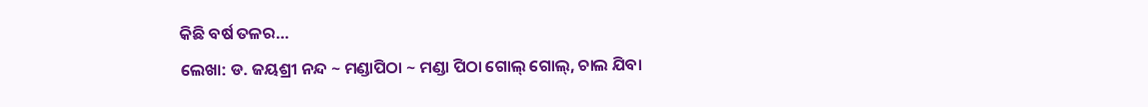କିଛି ବର୍ଷ ତଳର…
ଲେଖା: ଡ. ଜୟଶ୍ରୀ ନନ୍ଦ ~ ମଣ୍ଡାପିଠା ~ ମଣ୍ଡା ପିଠା ଗୋଲ୍ ଗୋଲ୍, ଚାଲ ଯିବା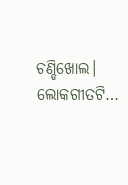ଚଣ୍ଡିଖୋଲ। ଲୋକଗୀତଟି…